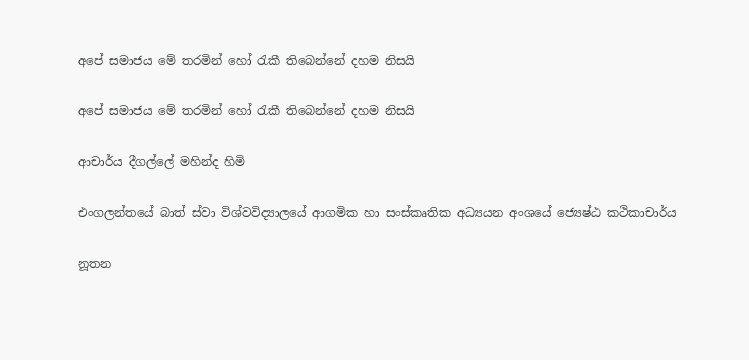අපේ සමාජය මේ තරමින් හෝ රැකී තිබෙන්නේ දහම නිසයි

අපේ සමාජය මේ තරමින් හෝ රැකී තිබෙන්නේ දහම නිසයි

ආචාර්ය දීගල්ලේ මහින්ද හිමි

එංගලන්තයේ බාත් ස්වා විශ්වවිද්‍යාලයේ ආගමික හා සංස්කෘතික අධ්‍යයන අංශයේ ජ්‍යෙෂ්ඨ කථිකාචාර්ය

නූතන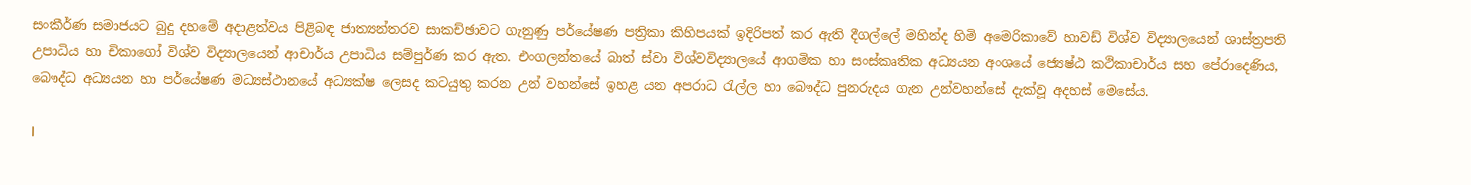සංකීර්ණ සමාජයට බුදු දහමේ අදාළත්වය පිළිබඳ ජාත්‍යන්තරව සාකච්ඡාවට ගැනුණු පර්යේෂණ පත්‍රිකා කිහිපයක් ඉදිරිපත් කර ඇති දීගල්ලේ මහින්ද හිමි අමෙරිකාවේ හාවඩ් විශ්ව විද්‍යාලයෙන් ශාස්ත්‍රපති උපාධිය හා චිකාගෝ විශ්ව විද්‍යාලයෙන් ආචාර්ය උපාධිය සම්පුර්ණ කර ඇත. එංගලන්තයේ බාත් ස්වා විශ්වවිද්‍යාලයේ ආගමික හා සංස්කෘතික අධ්‍යයන අංශයේ ජ්‍යෙෂ්ඨ කථිකාචාර්ය සහ පේරාදෙණිය, බෞද්ධ අධ්‍යයන හා පර්යේෂණ මධ්‍යස්ථානයේ අධ්‍යක්ෂ ලෙසද කටයුතු කරන උන් වහන්සේ ඉහළ යන අපරාධ රැල්ල හා බෞද්ධ පුනරුදය ගැන උන්වහන්සේ දැක්වූ අදහස් මෙසේය.

l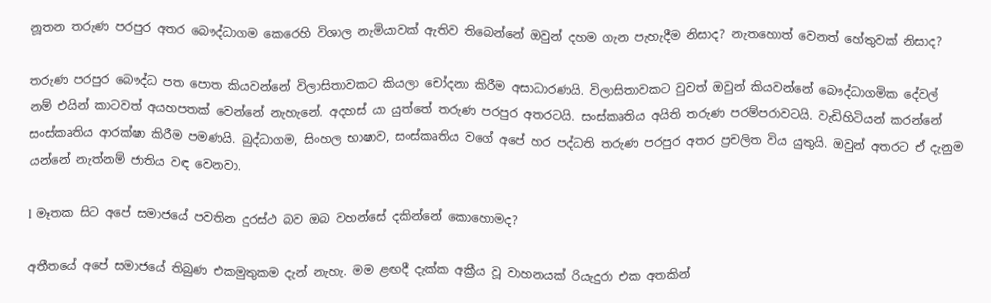නූතන තරුණ පරපුර අතර බෞද්ධාගම කෙරෙහි විශාල නැමියාවක් ඇතිව තිබෙන්නේ ඔවුන් දහම ගැන පැහැදීම නිසාද? නැතහොත් වෙනත් හේතුවක් නිසාද?

තරුණ පරපුර බෞද්ධ පත පොත කියවන්නේ විලාසිතාවකට කියලා චෝදනා කිරීම අසාධාරණයි. විලාසිතාවකට වුවත් ඔවුන් කියවන්නේ බෞද්ධාගමික දේවල් නම් එයින් කාටවත් අයහපතක් වෙන්නේ නැහැනේ. අදහස් යා යුත්තේ තරුණ පරපුර අතරටයි. සංස්කෘතිය අයිති තරුණ පරම්පරාවටයි. වැඩිහිටියන් කරන්නේ සංස්කෘතිය ආරක්ෂා කිරීම පමණයි. බුද්ධාගම, සිංහල භාෂාව, සංස්කෘතිය වගේ අපේ හර පද්ධති තරුණ පරපුර අතර ප්‍රචලිත විය යුතුයි. ඔවුන් අතරට ඒ දැනුම යන්නේ නැත්නම් ජාතිය වඳ වෙනවා.

l මෑතක සිට අපේ සමාජයේ පවතින දුරස්ථ බව ඔබ වහන්සේ දකින්නේ කොහොමද?

අතීතයේ අපේ සමාජයේ තිබුණ එකමුතුකම දැන් නැහැ. මම ළඟදී දැක්ක අක්‍රීය වූ වාහනයක් රියැදුරා එක අතකින්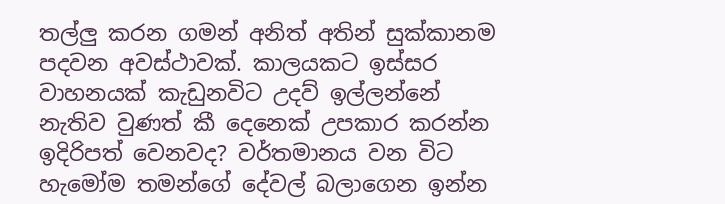තල්ලු කරන ගමන් අනිත් අතින් සුක්කානම පදවන අවස්ථාවක්. කාලයකට ඉස්සර වාහනයක් කැඩුනවිට උදව් ඉල්ලන්නේ නැතිව වුණත් කී දෙනෙක් උපකාර කරන්න ඉදිරිපත් වෙනවද? වර්තමානය වන විට හැමෝම තමන්ගේ දේවල් බලාගෙන ඉන්න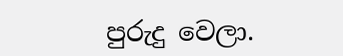පුරුදු වෙලා.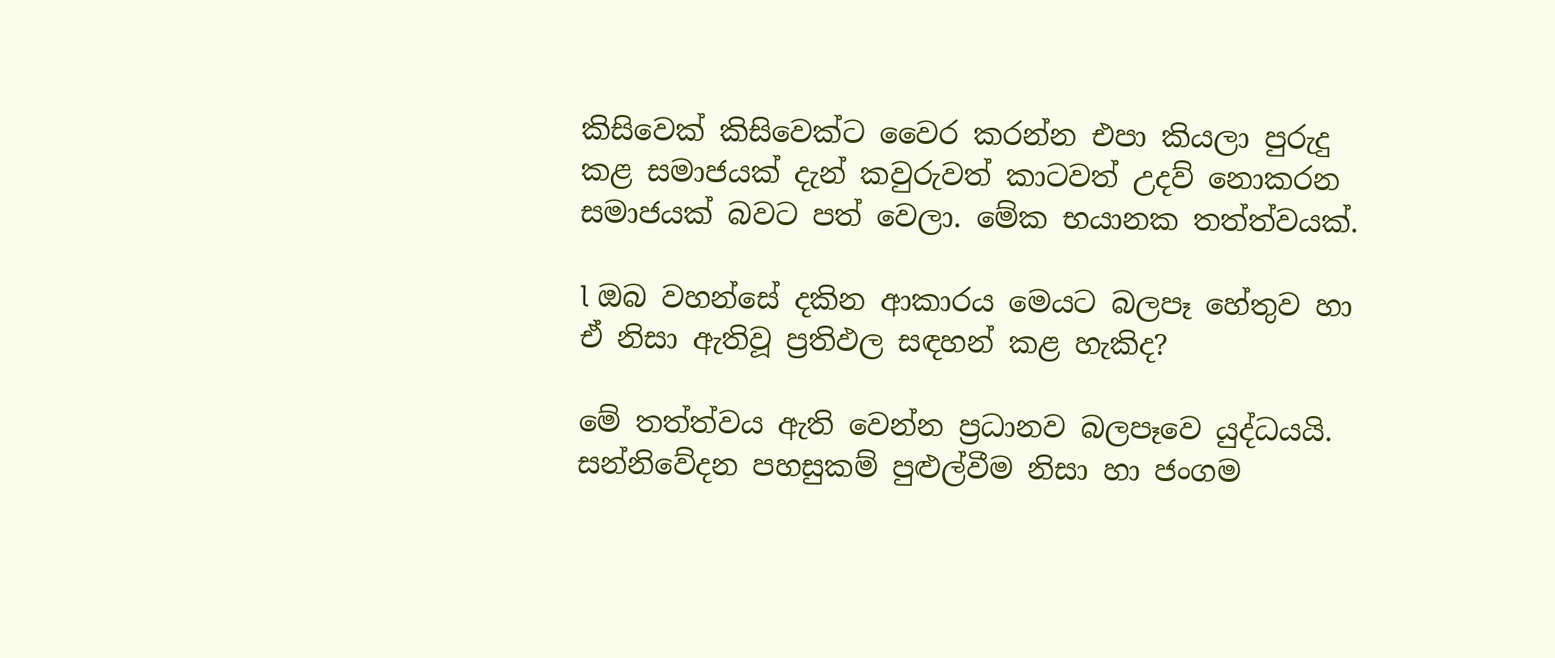කිසිවෙක් කිසිවෙක්ට වෛර කරන්න එපා කියලා පුරුදු කළ සමාජයක් දැන් කවුරුවත් කාටවත් උදව් නොකරන සමාජයක් බවට පත් වෙලා. මේක භයානක තත්ත්වයක්.

l ඔබ වහන්සේ දකින ආකාරය මෙයට බලපෑ හේතුව හා ඒ නිසා ඇතිවූ ප්‍රතිඵල සඳහන් කළ හැකිද?

මේ තත්ත්වය ඇති වෙන්න ප්‍රධානව බලපෑවෙ යුද්ධයයි. සන්නිවේදන පහසුකම් පුළුල්වීම නිසා හා ජංගම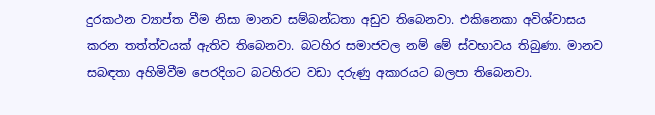දුරකථන ව්‍යාප්ත වීම නිසා මානව සම්බන්ධතා අඩුව තිබෙනවා. එකිනෙකා අවිශ්වාසය කරන තත්ත්වයක් ඇතිව තිබෙනවා. බටහිර සමාජවල නම් මේ ස්වභාවය තිබුණා. මානව සබඳතා අහිමිවීම පෙරදිගට බටහිරට වඩා දරුණු අකාරයට බලපා තිබෙනවා.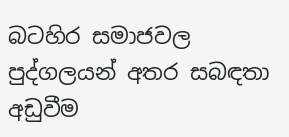බටහිර සමාජවල පුද්ගලයන් අතර සබඳතා අඩුවීම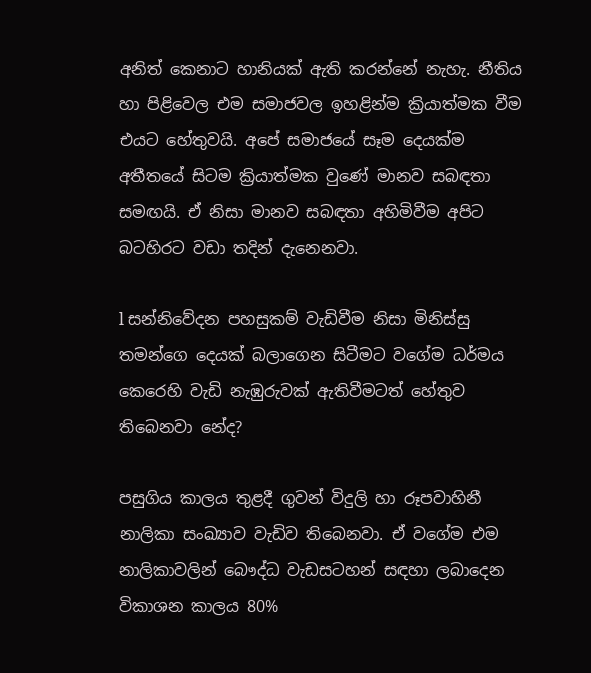අනිත් කෙනාට හානියක් ඇති කරන්නේ නැහැ. නීතිය හා පිළිවෙල එම සමාජවල ඉහළින්ම ක්‍රියාත්මක වීම එයට හේතුවයි. අපේ සමාජයේ සෑම දෙයක්ම අතීතයේ සිටම ක්‍රියාත්මක වුණේ මානව සබඳතා සමඟයි. ඒ නිසා මානව සබඳතා අහිමිවීම අපිට බටහිරට වඩා තදින් දැනෙනවා.

l සන්නිවේදන පහසුකම් වැඩිවීම නිසා මිනිස්සු තමන්ගෙ දෙයක් බලාගෙන සිටීමට වගේම ධර්මය කෙරෙහි වැඩි නැඹුරුවක් ඇතිවීමටත් හේතුව තිබෙනවා නේද?

පසුගිය කාලය තුළදී ගුවන් විදුලි හා රූපවාහිනී නාලිකා සංඛ්‍යාව වැඩිව තිබෙනවා. ඒ වගේම එම නාලිකාවලින් බෞද්ධ වැඩසටහන් සඳහා ලබාදෙන විකාශන කාලය 80%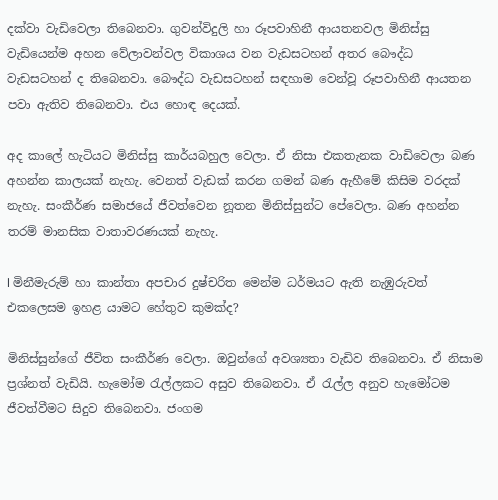දක්වා වැඩිවෙලා තිබෙනවා. ගුවන්විදුලි හා රූපවාහිනී ආයතනවල මිනිස්සු වැඩියෙන්ම අහන වේලාවන්වල විකාශය වන වැඩසටහන් අතර බෞද්ධ වැඩසටහන් ද තිබෙනවා. බෞද්ධ වැඩසටහන් සඳහාම වෙන්වූ රූපවාහිනී ආයතන පවා ඇතිව තිබෙනවා. එය හොඳ දෙයක්.

අද කාලේ හැටියට මිනිස්සු කාර්යබහුල වෙලා. ඒ නිසා එකතැනක වාඩිවෙලා බණ අහන්න කාලයක් නැහැ. වෙනත් වැඩක් කරන ගමන් බණ ඇහීමේ කිසිම වරදක් නැහැ. සංකීර්ණ සමාජයේ ජීවත්වෙන නූතන මිනිස්සුන්ට පේවෙලා. බණ අහන්න තරම් මානසික වාතාවරණයක් නැහැ.

l මිනීමැරුම් හා කාන්තා අපචාර දුෂ්චරිත මෙන්ම ධර්මයට ඇති නැඹුරුවත් එකලෙසම ඉහළ යාමට හේතුව කුමක්ද?

මිනිස්සුන්ගේ ජීවිත සංකීර්ණ වෙලා. ඔවුන්ගේ අවශ්‍යතා වැඩිව තිබෙනවා. ඒ නිසාම ප්‍රශ්නත් වැඩියි. හැමෝම රැල්ලකට අසුව තිබෙනවා. ඒ රැල්ල අනුව හැමෝටම ජීවත්වීමට සිදුව තිබෙනවා. ජංගම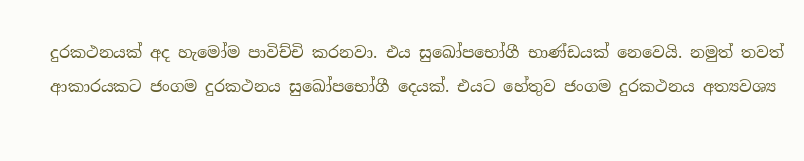දුරකථනයක් අද හැමෝම පාවිච්චි කරනවා. එය සුඛෝපභෝගී භාණ්ඩයක් නෙවෙයි. නමුත් තවත් ආකාරයකට ජංගම දුරකථනය සුඛෝපභෝගී දෙයක්. එයට හේතුව ජංගම දුරකථනය අත්‍යවශ්‍ය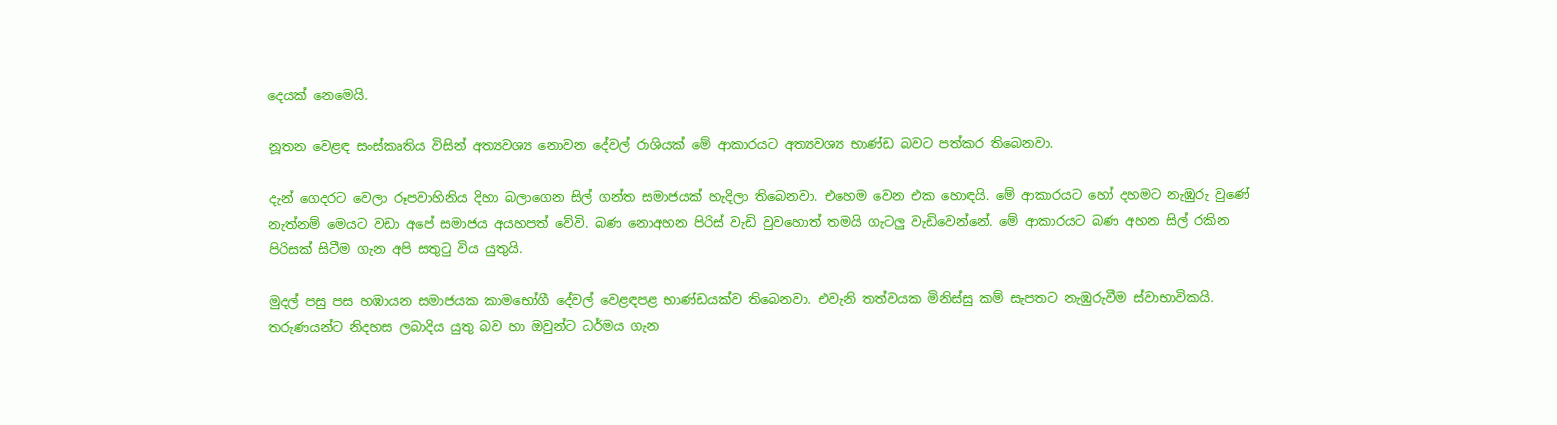දෙයක් නෙමෙයි.

නූතන වෙළඳ සංස්කෘතිය විසින් අත්‍යවශ්‍ය නොවන දේවල් රාශියක් මේ ආකාරයට අත්‍යවශ්‍ය භාණ්ඩ බවට පත්කර තිබෙනවා.

දැන් ගෙදරට වෙලා රූපවාහිනිය දිහා බලාගෙන සිල් ගන්ත සමාජයක් හැදිලා තිබෙනවා. එහෙම වෙන එක හොඳයි. මේ ආකාරයට හෝ දහමට නැඹුරු වුණේ නැත්නම් මෙයට වඩා අපේ සමාජය අයහපත් වේවි. බණ නොඅහන පිරිස් වැඩි වුවහොත් තමයි ගැටලු වැඩිවෙන්නේ. මේ ආකාරයට බණ අහන සිල් රකින පිරිසක් සිටීම ගැන අපි සතුටු විය යුතුයි.

මුදල් පසු පස හඹායන සමාජයක කාමභෝගී දේවල් වෙළඳපළ භාණ්ඩයක්ව තිබෙනවා. එවැනි තත්වයක මිනිස්සු කම් සැපතට නැඹුරුවීම ස්වාභාවිකයි. තරුණයන්ට නිදහස ලබාදිය යුතු බව හා ඔවුන්ට ධර්මය ගැන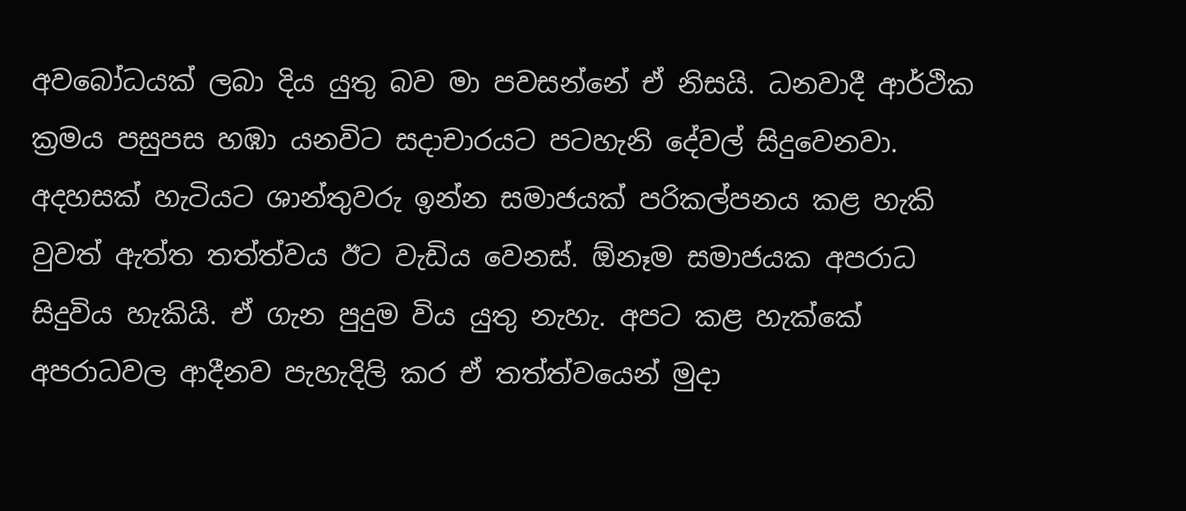අවබෝධයක් ලබා දිය යුතු බව මා පවසන්නේ ඒ නිසයි. ධනවාදී ආර්ථික ක්‍රමය පසුපස හඹා යනවිට සදාචාරයට පටහැනි දේවල් සිදුවෙනවා. අදහසක් හැටියට ශාන්තුවරු ඉන්න සමාජයක් පරිකල්පනය කළ හැකි වුවත් ඇත්ත තත්ත්වය ඊට වැඩිය වෙනස්. ඕනෑම සමාජයක අපරාධ සිදුවිය හැකියි. ඒ ගැන පුදුම විය යුතු නැහැ. අපට කළ හැක්කේ අපරාධවල ආදීනව පැහැදිලි කර ඒ තත්ත්වයෙන් මුදා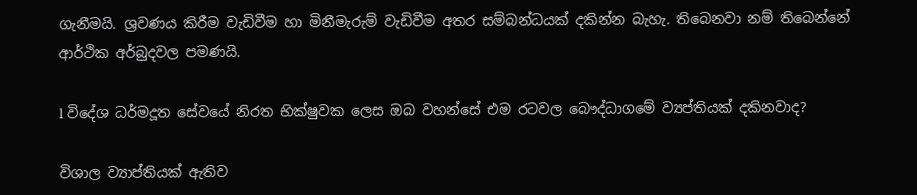ගැනීමයි. ශ්‍රවණය කිරීම වැඩිවීම හා මිනීමැරුම් වැඩිවීම අතර සම්බන්ධයක් දකින්න බැහැ. තිබෙනවා නම් තිබෙන්නේ ආර්ථික අර්බුදවල පමණයි.

l විදේශ ධර්මදූත සේවයේ නිරත භික්ෂුවක ලෙස ඔබ වහන්සේ එම රටවල බෞද්ධාගමේ ව්‍යප්තියක් දකිනවාද?

විශාල ව්‍යාප්තියක් ඇතිව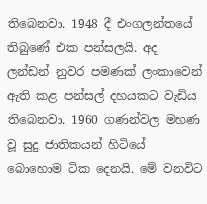තිබෙනවා. 1948 දී එංගලන්තයේ තිබුණේ එක පන්සලයි. අද ලන්ඩන් නුවර පමණක් ලංකාවෙන් ඇති කළ පන්සල් දහයකට වැඩිය තිබෙනවා. 1960 ගණන්වල මහණ වූ සුදු ජාතිකයන් හිටියේ බොහොම ටික දෙනයි. මේ වනවිට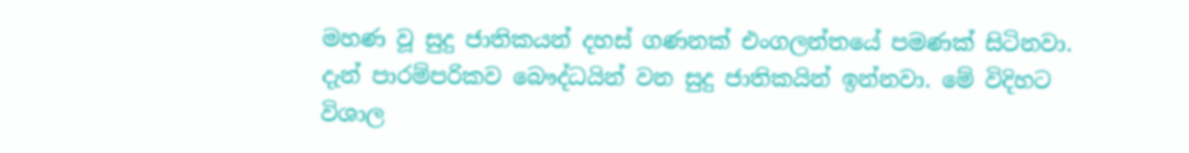මහණ වූ සුදු ජාතිකයන් දහස් ගණනක් එංගලන්තයේ පමණක් සිටිනවා. දැන් පාරම්පරිකව බෞද්ධයින් වන සුදු ජාතිකයින් ඉන්නවා. මේ විදිහට විශාල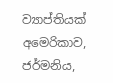ව්‍යාප්තියක් අමෙරිකාව, ජර්මනිය,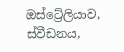ඔස්ට්‍රේලියාව, ස්වීඩනය,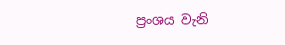ප්‍රංශය වැනි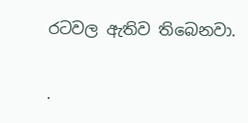රටවල ඇතිව තිබෙනවා.

.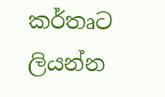කර්තෘට ලියන්න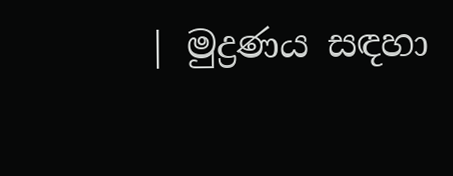| මුද්‍රණය සඳහා